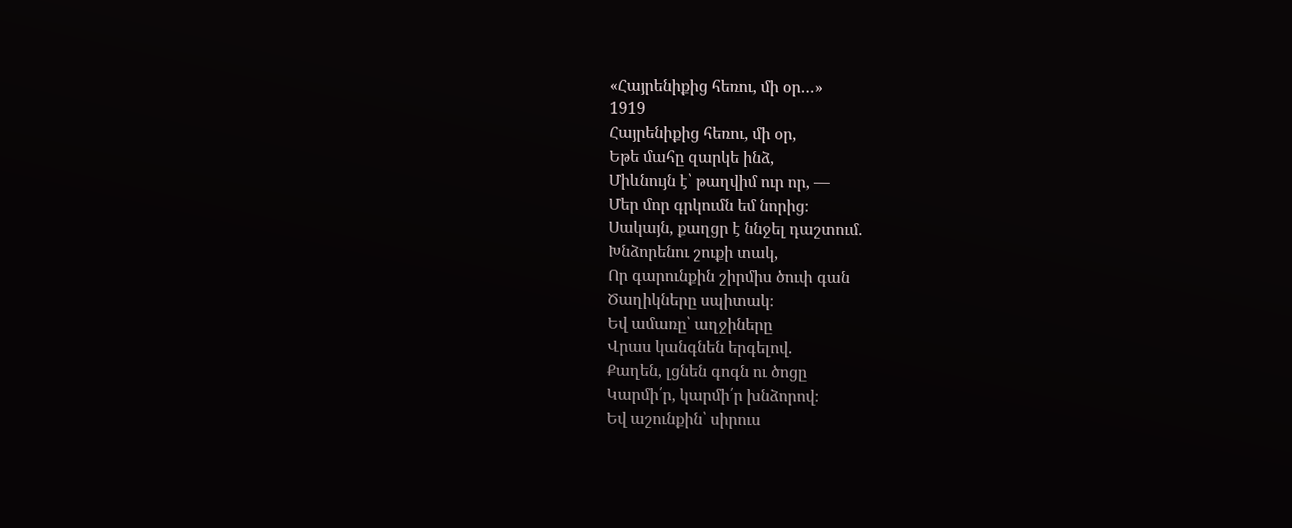«Հայրենիքից հեռու, մի օր…»
1919
Հայրենիքից հեռու, մի օր,
Եթե մահը զարկե ինձ,
Միևնույն է՝ թաղվիմ ուր որ, —
Մեր մոր գրկումն եմ նորից։
Սակայն, քաղցր է ննջել դաշտում.
Խնձորենու շուքի տակ,
Որ գարունքին շիրմիս ծուփ գան
Ծաղիկները սպիտակ։
Եվ ամառը՝ աղջիները
Վրաս կանգնեն երգելով.
Քաղեն, լցնեն գոգն ու ծոցը
Կարմի՛ր, կարմի՛ր խնձորով։
Եվ աշունքին՝ սիրուս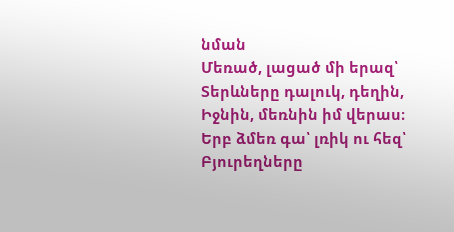նման
Մեռած, լացած մի երազ՝
Տերևները դալուկ, դեղին,
Իջնին, մեռնին իմ վերաս։
Երբ ձմեռ գա՝ լռիկ ու հեզ՝
Բյուրեղները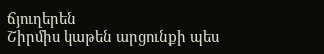ճյուղերեն
Շիրմիս կաթեն արցունքի պես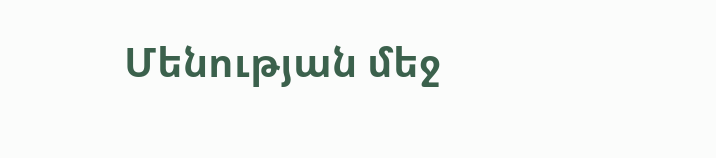Մենության մեջ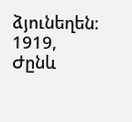ձյունեղեն։
1919, Ժընև